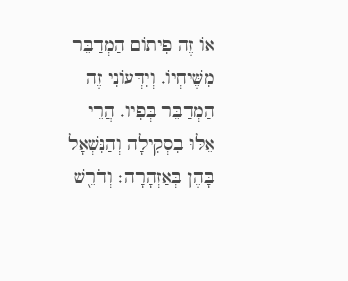אוֹ זֶה פִיתוֹם הַמְדַבֵּר מִשֶּׁיחְיוֹ. וְיִדְּעוֹנִי זֶה הַמְדַבֵּר בְּפִיו. הֲרֵי אֵלּוּ בִסְקִילָה וְהַנִּשְׁאָל בָּהֶן בְּאַזְהָרָה׃ וְדֹרֵ֖שׁ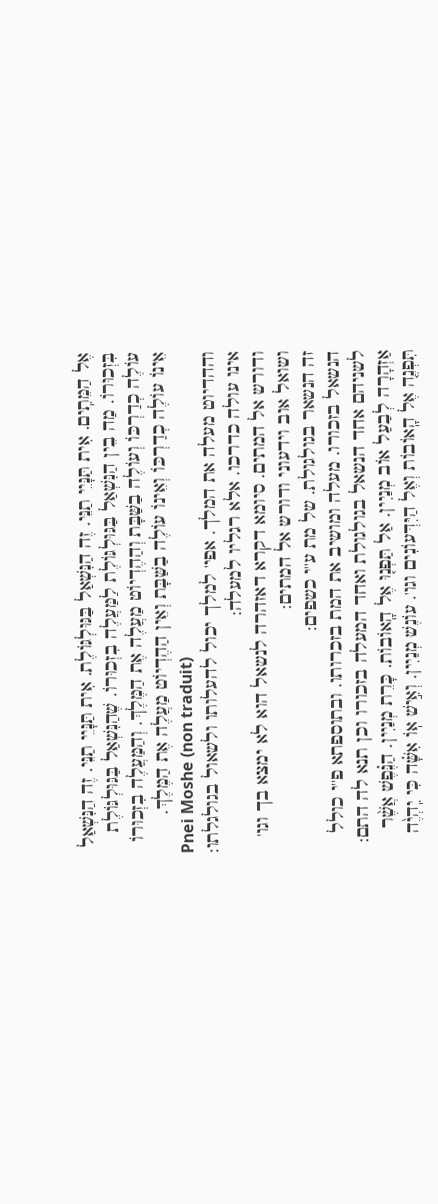אֶל הַמֵּתִֽים. אִית תַּנָּיֵי תַנֵּי. זֶה הַנִּשְׁאַל בַּגּוּלְגּוֹלֶת. אִית תַּנָּיֵי תַנֵּי. זֶה הַנִּשְׁאַל בִּזְכוּרוֹ. מַה בֵין הַנִּשְׁאַל בַּגּוּלְגּוֹלֶת לַמַּעֲלֶה בִזְכוּרוֹ. שֶׁהַנִּשְׁאַל בַּגּוּלְגּוֹלֶת עוֹלֶה כְדַרְכּוֹ וְעוֹלֶה בַשַּׁבָּת וְהַהֶדְיוֹט מַעֲלֶה אֶת הַמֶּלֶךְ. וְהַמַּעֲלֶה בִזְכוּרוֹ אֵינוֹ עוֹלֶה כְדַרְכּוֹ וְאֵינוֹ עוֹלֶה בַשַּׁבָּת וְאֵין הַהֶדְיוֹט מַעֲלֶה אֶת הַמֶּלֶךְ.
Pnei Moshe (non traduit)
וההדיוט מעלה את המלך. אפי' למלך יכול להעלותו ולשאול בגולגלתו:
אינו עולה כדרכו. אלא רגליו למעלה:
ודורש אל המתים. סיומא דקרא דאזהרה לנשאל הוא לא ימצא בך וגו' ושואל אוב וידעוני ודורש אל המתים:
זה הנשאר בגולגולת. של מת ע''י כשפים:
הנשאל בזכורו. מעלה ומושיב את המת בזכרותו. ובתוספתא פ''י כולל לשניהם אחד הנשאל בגולגולת ואחד המעלה בזכורו וכן תנא לה התם:
אַזְהָרָה לְבַעַל אוֹב מְנַיִין. אַל תַּפְנ֤וּ אֶל הָֽאוֹבוֹת. כָּרֵת מְנַיִין. הַנֶּ֗פֶשׁ אֲשֶׁ֨ר תִּפְנֶה֚ אֶל הָֽאוֹבוֹת וְאֶל הַיִּדְּעוֹנִים וגו'. עוֹנֶשׁ מְנַיִין. וְאִ֣ישׁ אֽוֹ אִשָּׁ֗ה כִּי יִֽהְיֶ֨ה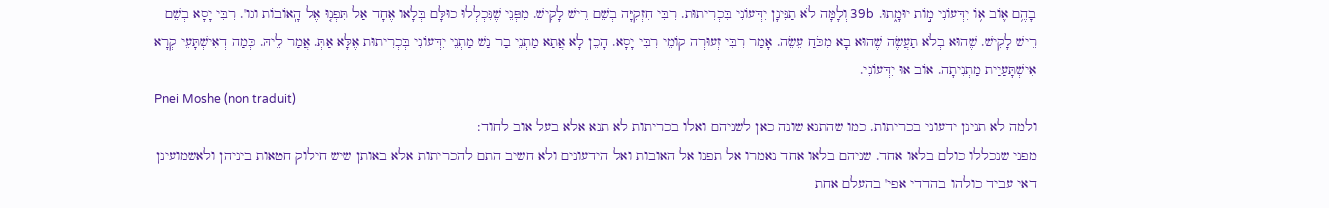בָהֶ֥ם א֛וֹב א֥וֹ יִדְּעוֹנִי מ֣וֹת יוּמָ֑תוּ. 39b וְלָמָּה לֹא תַנִּינָן יִדְּעוֹנִי בִּכְרִיתוּת. רִבִּי חִזְקִיָּה בְשֵׁם רֵישׁ לָקִישׁ. מִפְּנֵי שֶׁנִּכְלְלוּ כוּלָּם בְּלָאו אֶחָד אַל תִּפְנ֤וּ אֶל הָֽאוֹבוֹת וגו'. רִבִּי יָסָא בְשֵׁם רֵישׁ לָקִישׁ. שֶׁהוּא בְלֹא תַעֲשֶׂה שֶׁהוּא בָא מִכֹּחַ עֵשֵׂה. אָמַר רִבִּי זְעוּרְה קוֹמֵי רִבִּי יָסָא. הָכֵן לָא אֲתַא מַתְנֵי בַר נַשׁ מַתְנֵי יִדְּעוֹנִי בְּכְרִיתוּת אֶלָּא אַתְּ. אֲמַר לֵיהּ. כְּמַה דְאִישְׁתָּעֵי קְרָא אִישְׁתָּעַיַית מַתְנִיתָה. אוֹב אוּ יִדְּעוֹנִי.
Pnei Moshe (non traduit)
ולמה לא תנינן ידעוני בכריתות. כמו שהתנא שונה כאן לשניהם ואלו בכריתות לא תנא אלא בעל אוב לחוד:
מפני שנכללו כולם בלאו אחד. שניהם בלאו אחד נאמרו אל תפנו אל האובות ואל הידעונים ולא חשיב התם להכריתות אלא באותן שיש חילוק חטאות ביניהן ולאשמועינן דאי עביד כולהו בהדדי אפי' בהעלם אחת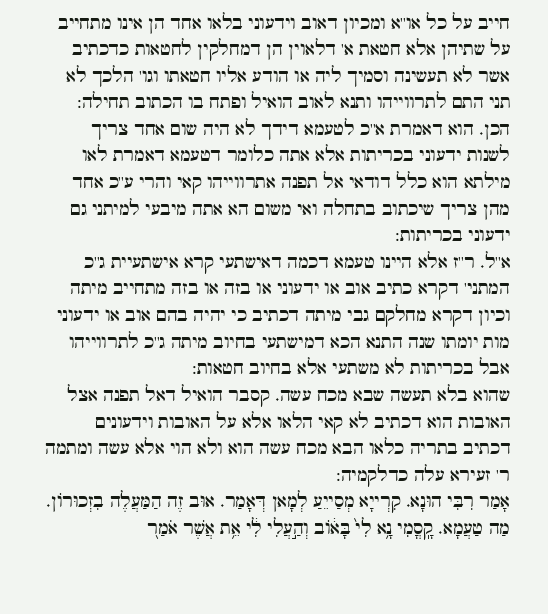חייב על כל או''א ומכיון דאוב וידעוני בלאו אחד הן אינו מתחייב על שתיהן אלא חטאת א' דלאוין הן דמחלקין לחטאות כדכתיב אשר לא תעשינה וסמיך ליה או הודע אליו חטאתו וגו' הלכך לא תני התם לתרווייהו ותנא לאוב הואיל ופתח בו הכתוב תחילה:
הכן. הוא דאמרת א''כ לטעמא דידך לא היה שום אחד צריך לשנות ידעוני בכריתות אלא אתה כלומר דטעמא דאמרת לאו מילתא הוא כלל דודאי אל תפנה אתרווייהו קאי והרי ע''כ אחד מהן צריך שיכתוב בתחלה ואי משום הא אתה מיבעי למיתני גם ידעוני בכריתות:
א''ל. ר''ז אלא היינו טעמא דכמה דאישתעי קרא אישתעיית ג''כ המתני' דקרא כתיב אוב או ידעוני או בזה או בזה מתחייב מיתה וכיון דקרא מחלקם גבי מיתה דכתיב כי יהיה בהם אוב או ידעוני מות יומתו שנה התנא הכא דמישתעי בחיוב מיתה ג''כ לתרווייהו אבל בכריתות לא משתעי אלא בחיוב חטאות:
שהוא בלא תעשה שבא מכח עשה. קסבר הואיל דאל תפנה אצל האובות הוא דכתיב לא קאי הלאו אלא על האובות וידעונים דכתיב בתריה כלאו הבא מכח עשה הוא ולא הוי אלא עשה ומתמה ר' זעירא עלה כדלקמיה:
אָמַר רִבִּי הוּנָא. קִרְייָא מְסַייֵעַ לְמָאן דְּאָמַר. אוּב זֶה הַמַּעֲלֶה בִזְכוּרוֹן. מַה טַעֲמָא. קָֽסֳמִי נָ֥א לִי֙ בָּא֔וֹב וְהַ֣עֲלִי לִ֔י אֵ֥ת אֲשֶׁר אֹמַר֭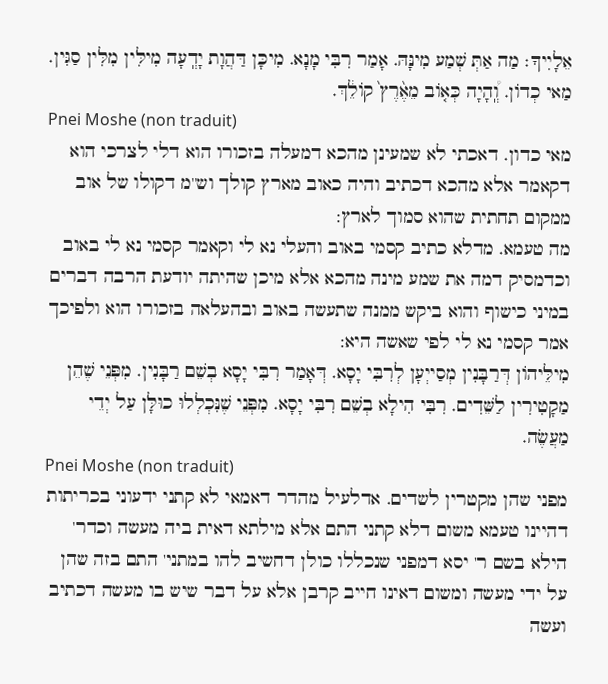אֵלָיִיךָ׃ מַה אַתְּ שְׁמַע מִינָּהּ. אָמַר רִבִּי מָנָא. מִיכָּן דַּהֲוָת יָדְֽעָה מִילִּין מִלִּין סַגִּין. מַאי כְדוֹן. וְֽ֠הָיָה כְּא֤וֹב מֵאֶ֨רֶץ֙ קוֹלֵ֔ךְ.
Pnei Moshe (non traduit)
מאי כדון. דאכתי לא שמעינן מהכא דמעלה בזכורו הוא דלי לצרכי הוא דקאמר אלא מהכא דכתיב והיה כאוב מארץ קולך וש''מ דקולו של אוב ממקום תחתית שהוא סמוך לארץ:
מה טעמא. מדלא כתיב קסמי באוב והעלי נא לי וקאמר קסמי נא לי באוב וכדמסיק דמה את שמע מינה מהכא אלא מיכן שהיתה יודעת הרבה דברים במיני כישוף והוא ביקש ממנה שתעשה באוב ובהעלאה בזכורו הוא ולפיכך אמר קסמי נא לי לפי שאשה היא:
מִילֵּיהוֹן דְּרַבָּנִין מְסַייְעָן לְרִבִּי יָסָא. דְּאָמַר רִבִּי יָסָא בְשֵׁם רַבָּנִין. מִפְּנֵי שֶׁהֵן מַקָטִירִין לַשֵּׁדִים. רִבִּי הִילָא בְשֵׁם רִבִּי יָסָא. מִפְּנֵי שֶׁנִּכְלְלוּ כוּלָּן עַל יְדֵי מַעֲשֶׂה.
Pnei Moshe (non traduit)
מפני שהן מקטרין לשדים. אדלעיל מהדר דאמאי לא קתני ידעוני בכריתות דהיינו טעמא משום דלא קתני התם אלא מילתא דאית ביה מעשה וכדר' הילא בשם ר' יסא דמפני שנכללו כולן דחשיב להו במתני' התם בזה שהן על ידי מעשה ומשום דאינו חייב קרבן אלא על דבר שיש בו מעשה דכתיב ועשה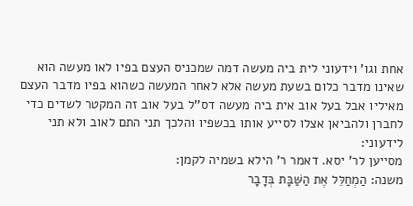אחת וגו' וידעוני לית ביה מעשה דמה שמכניס העצם בפיו לאו מעשה הוא שאינו מדבר כלום בשעת מעשה אלא לאחר המעשה כשהוא בפיו מדבר העצם מאיליו אבל בעל אוב אית ביה מעשה דס''ל בעל אוב זה המקטר לשדים כדי לחברן ולהביאן אצלו לסייע אותו בכשפיו והלכך תני התם לאוב ולא תני לידעוני:
מסייען לר' יסא. דאמר ר' הילא בשמיה לקמן:
משנה: הַמְחַלֵּל אֶת הַשַּׁבָּת בְּדָבָר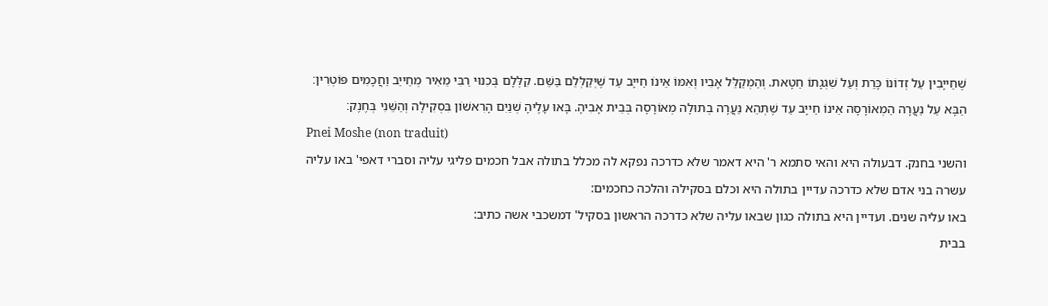שֶׁחַייָבִין עַל זְדוֹנוֹ כָּרֵת וְעַל שִׁגְגָתוֹ חַטָּאת. וְהַמְקַלֵּל אָבִיו וְאִמּוֹ אֵינוֹ חַייָב עַד שֶׁיְּקַלְּלֵם בַּשֵּׁם. קִלְּלָם בְּכִנּוּי רַבִּי מֵאִיר מְחַייֵב וַחֲכָמִים פּוֹטְרִין׃ הַבָּא עַל נַעֲרָה הַמְאוֹרָסָה אֵינוֹ חַייָב עַד שֶׁתְּהֵא נַעֲרָה בְתוּלָה מְאוֹרָסָה בְּבֵית אָבִיהָ. בָּאוּ עָלֶיהָ שְׁנַיִם הָרִאשׁוֹן בִּסְקִילָה וְהַשֵּׁנִי בְּחֶנֶק׃
Pnei Moshe (non traduit)
והשני בחנק. דבעולה היא והאי סתמא ר' היא דאמר שלא כדרכה נפקא לה מכלל בתולה אבל חכמים פליגי עליה וסברי דאפי' באו עליה עשרה בני אדם שלא כדרכה עדיין בתולה היא וכלם בסקילה והלכה כחכמים:
באו עליה שנים. ועדיין היא בתולה כגון שבאו עליה שלא כדרכה הראשון בסקיל' דמשכבי אשה כתיב:
בבית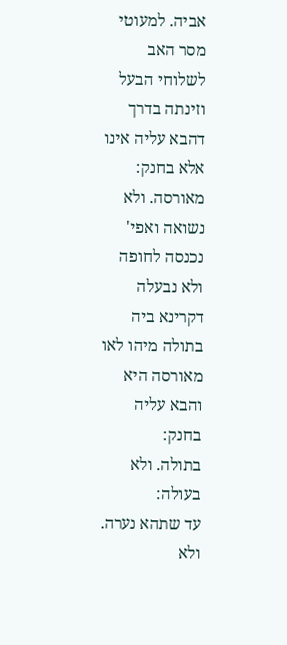אביה. למעוטי מסר האב לשלוחי הבעל וזינתה בדרך דהבא עליה אינו אלא בחנק:
מאורסה. ולא נשואה ואפי' נכנסה לחופה ולא נבעלה דקרינא ביה בתולה מיהו לאו מאורסה היא והבא עליה בחנק:
בתולה. ולא בעולה:
עד שתהא נערה. ולא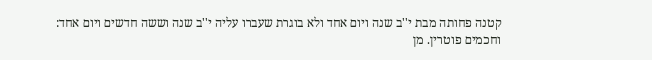קטנה פחותה מבת י''ב שנה ויום אחד ולא בוגרת שעברו עליה י''ב שנה וששה חדשים ויום אחד:
וחכמים פוטרין. מן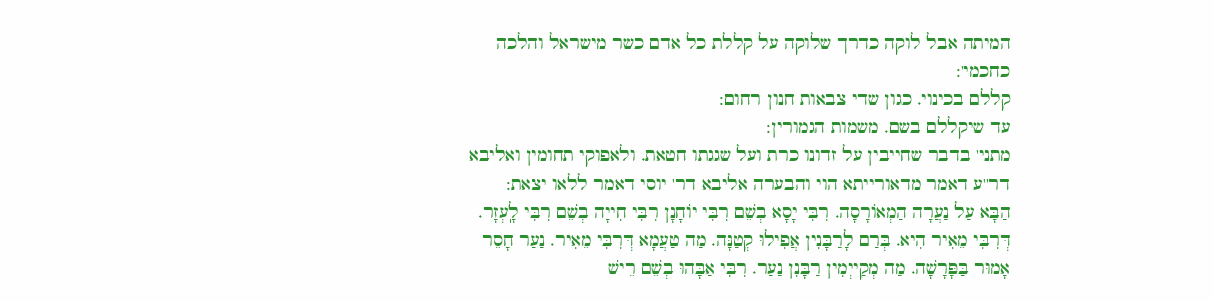המיתה אבל לוקה כדרך שלוקה על קללת כל אדם כשר מישראל והלכה כחכמי':
קללם בכינוי. כגון שדי צבאות חנון רחום:
עד שיקללם בשם. משמות הגמורין:
מתני' בדבר שחייבין על זדונו כרת ועל שגגתו חטאת. ולאפוקי תחומין ואליבא דר''ע דאמר מדאורייתא הוי והבערה אליבא דר' יוסי דאמר ללאו יצאת:
הַבָּא עַל נַעֲרָה הַמְאוֹרָסָה. רִבִּי יָסָא בְשֵׁם רִבִּי יוֹחָנָן רִבִּי חִייָה בְשֵׁם רִבִּי לָֽעְזָר. דְּרִבִּי מֵאִיר הִיא. בְּרַם לָרַבָּנִין אֲפִילוּ קְטַנָּה. מַה טַעֲמָא דְּרִבִּי מֵאִיר. נַעַר חָסֵר אָמוּר בַּפָּרָשָׁה. מַה מְקַייְמִין רַבָּנִן נַעַר. רִבִּי אַבָּהוּ בְשֵׁם רֵישׁ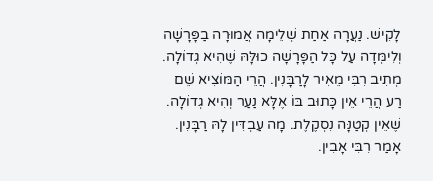לָקִישׁ. נַעֲרָה אַחַת שְׁלֵימָה אֲמוּרָה בַפָּרָשָׁה וְלִימְּדָה עַל כָּל הַפָּרָשָׁה כוּלָּהּ שֶׁהִיא גְדוֹלָה. מְתִיב רִבִּי מֵאִיר לָרַבָּנִין. הֲרֵי הַמּוֹצִיא שֵׁם רַע הֲרֵי אֵין כָּתוּב בּוֹ אֶלָּא נַעַר וְהִיא גְדוֹלָה. שֶׁאֵין קְטַנָּה נִסְקֶלֶת. מָה עַבְדִּין לָהּ רַבָּנִין. אָמַר רִבִּי אָבִין.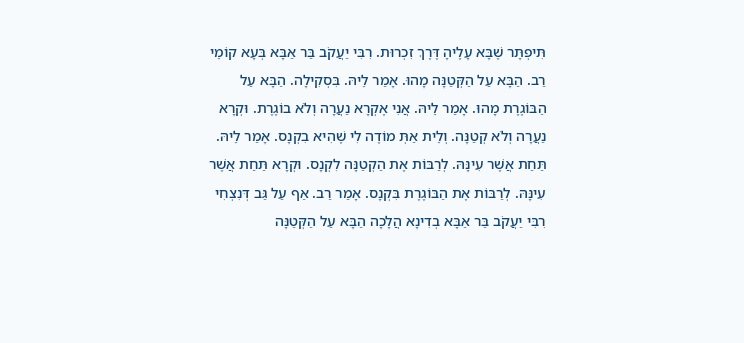תִּיפְתָּר שֶׁבָּא עָלֶיהָ דֶּרֶךְ זִכְרוּת. רִבִּי יַעֲקֹב בַּר אַבָּא בְּעָא קוֹמֵי רַב. הַבָּא עַל הַקְּטַנָּה מָהוּ. אָמַר לֵיהּ. בִּסְקִילָה. הַבָּא עַל הַבּוֹגֶרֶת מָהוּ. אָמַר לֵיהּ. אֲנִי אֶקְרָא נַעֲרָה וְלֹא בוֹגֶרֶת. וּקְרָא נַעֲרָה וְלֹא קְטַנָּה. וְלֵית אַתְּ מוֹדֶה לִי שֶׁהִיא בִקְנָס. אָמַר לֵיהּ. תַּחַת אֲשֶׁר עִינָּהּ. לְרַבּוֹת אֶת הַקְטַנָּה לִקְנָס. וּקְרָא תַּחַת אֲשֶׁר עִינָּהּ. לְרַבּוֹת אֶת הַבּוֹגֶרֶת בִּקְנָס. אָמַר רַב. אַף עַל גַּב דְּנִצְחִי רִבִּי יַעֲקֹב בַּר אַבָּא בְדִינָא הֲלָכָה הַבָּא עַל הַקְּטַנָּה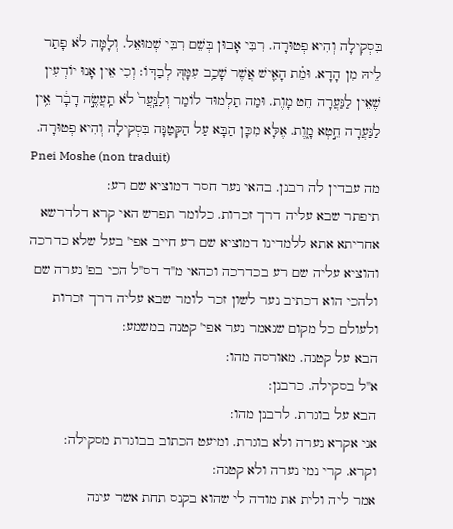בִּסְקִילָה וְהִיא פְטוּרָה. רִבִּי אָבוּן בְּשֵׁם רִבִּי שְׁמוּאֵל. וְלָמָּה לֹא פָתַר לֵיהּ מִן הָדָא. וּמֵ֗ת הָאִ֛ישׁ אֲשֶׁר שָׁכַ֥ב עִמָּהּ֭ לְבַדּֽוֹ׃ וְכִי אֵין אָנוּ יוֹדְעִין שֶׁאֵין לַנַּעֲרָה חֵט מָוֶת. וּמַה תַלְמוּד לוֹמַר וְלַנַּֽעֲר֙ לֹא תַֽעֲשֶׂ֣ה דָבָ֔ר אֵ֥ין לַנַּעֲרָה חֵ֣טְא מָ֑וֶת. אֶלָּא מִכָּן הַבָּא עַל הַקְּטַנָּה בִּסְקִילָה וְהִיא פְטוּרָה.
Pnei Moshe (non traduit)
מה עבדין לה רבנן. בהאי נער חסר דמוציא שם רע:
תיפתר שבא עליה דרך זכרות. כלומר תפרש האי קרא דלדרשא אחריתא אתא ללמדינו דמוציא שם רע חייב אפי' בעל שלא כדרכה והוציא עליה שם רע בכדרכה וכהאי מ''ד דס''ל הכי בפ' נערה שם ולהכי הוא דכתיב נער לשון זכר לומר שבא עליה דרך זכרות ולעולם כל מקום שנאמר נער אפי' קטנה במשמע:
הבא על קטנה. מאורסה מהו:
א''ל בסקילה. כרבנן:
הבא על בוגרת. לרבנן מהו:
אני אקרא נערה ולא בוגרת. ומיעט הכתוב בבוגרת מסקילה:
וקרא. קרי נמי נערה ולא קטנה:
אמר ליה ולית את מודה לי שהוא בקנס תחת אשר עינה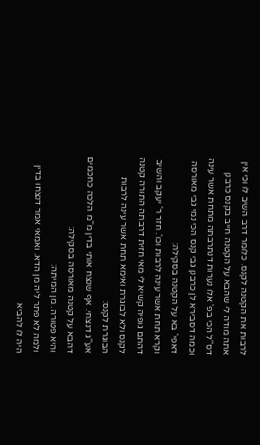לרבות את הקטנה לקנס. כלומר דרב השיב לו וכי אין אתה מודה לי שהבא על הקטנה חייב בקנס כרבנן דס''ל הכי בפ' אלו נערות דנתרבתה מתחת אשר עינה וכמה דסבירא לן כרבנן גבי קנס הכי נמי גבי מאורסה דאפי' בא על הקטנה בסקילה:
וקרא תחת אשר עינה לרבות וכו'. חזר ר' יעקב והשיב דהתם גופיה קשיא לי מאי חזית דרבתה התורה קטנה לקנס ולא לבוגרת ואימא תחת אשר עינה לרבות הבוגרת לקנס:
אע''ג דנצחי. אף שנצח אותי בדין מ''מ הלכה כחכמים דהבא על קטנה מאורסה בסקילה:
והיא פטורה. מן המיתה:
ולמה לא פתר ליה מן הדא. ואמאי אמר דנצחו בדין היה לו להביא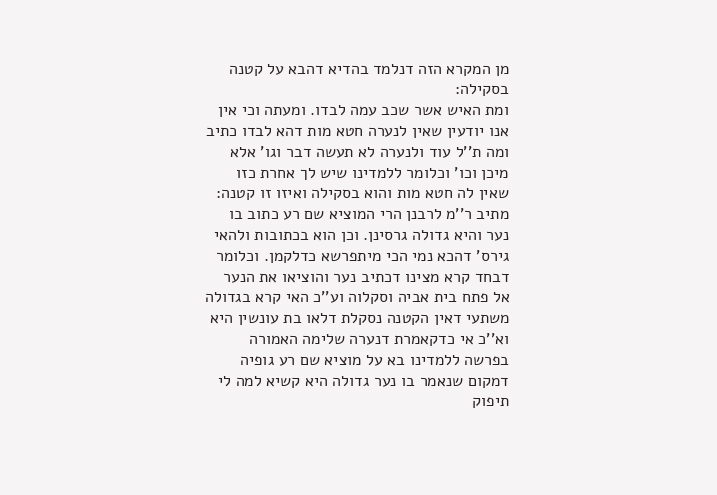מן המקרא הזה דנלמד בהדיא דהבא על קטנה בסקילה:
ומת האיש אשר שכב עמה לבדו. ומעתה וכי אין אנו יודעין שאין לנערה חטא מות דהא לבדו כתיב ומה ת''ל עוד ולנערה לא תעשה דבר וגו' אלא מיכן וכו' וכלומר ללמדינו שיש לך אחרת כזו שאין לה חטא מות והוא בסקילה ואיזו זו קטנה:
מתיב ר''מ לרבנן הרי המוציא שם רע כתוב בו נער והיא גדולה גרסינן. וכן הוא בכתובות ולהאי גירס' דהכא נמי הכי מיתפרשא כדלקמן. וכלומר דבחד קרא מצינו דכתיב נער והוציאו את הנער אל פתח בית אביה וסקלוה וע''כ האי קרא בגדולה משתעי דאין הקטנה נסקלת דלאו בת עונשין היא וא''כ אי כדקאמרת דנערה שלימה האמורה בפרשה ללמדינו בא על מוציא שם רע גופיה דמקום שנאמר בו נער גדולה היא קשיא למה לי תיפוק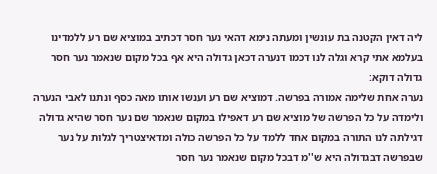ליה דאין הקטנה בת עונשין ומעתה נימא דהאי נער חסר דכתיב במוציא שם רע ללמדינו בעלמא אתי קרא וגלה לנו דכמו דנערה דכאן גדולה היא אף בכל מקום שנאמר נער חסר גדולה דוקא:
נערה אחת שלימה אמורה בפרשה. דמוציא שם רע וענשו אותו מאה כסף ונתנו לאבי הנערה ולימדה על כל הפרשה של מוציא שם רע דאפילו במקום שנאמר שם נער חסר שהיא גדולה דגילתה לנו התורה במקום אחד ללמד על כל הפרשה כולה ומדאיצטריך לגלות על נער שבפרשה דבגדולה היא ש''מ דבכל מקום שנאמר נער חסר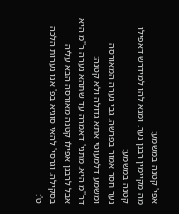אפי' קטנה במשמע:
מה מקיימין רבנן נער. ומנא להו למידרש דאפילו קטנה במשמע:
נער חסר אמור בפרשה. גבי נערה המאורסה ומשמע דלמעוטי אתא גדולה ולא קטנה:
דר''מ היא. מתני' דאמרה עד שתהא נערה ר''מ היא אבל לרבנן אפילו קטנה מאורסה הבא עליה בסקילה. וגרסי' להאי סוגיא בפ' אנו נערות הלכה ט':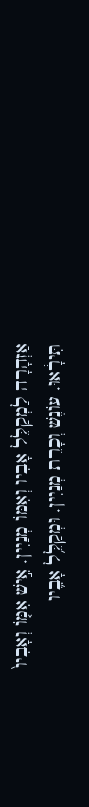אַזְהָרָה לַמְקַלֵּל אָבִיו וְאִמּוֹ מְנַיִין. אִ֣ישׁ אִמּ֤וֹ וְאָבִיו֙ תִּירָ֔אוּ. עוֹנֶשׁ וְכָרֵת מְנַיִין. וּמְקַלֵּ֥ל אָבִ֛יו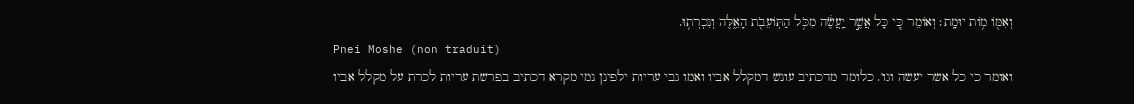וְאִמּ֖וֹ מ֥וֹת יוּמָֽת׃ וְאוֹמֵר כִּ֚י כָּל אֲשֶׁ֣ר יַֽעֲשֶׂ֔ה מִכֹּ֥ל הַתּֽוֹעֵבֹ֖ת הָאֵ֑לֶּה וְנִכְרְת֥וּ.
Pnei Moshe (non traduit)
ואומר כי כל אשר יעשה וגו'. כלומר מדכתיב עונש דמקלל אביו ואמו גבי עריות ילפינן נמי מקרא דכתיב בפרשת עריות לכרת על מקלל אביו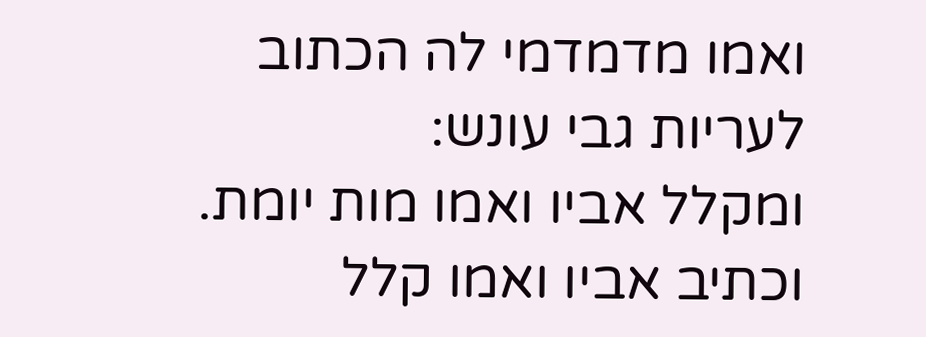ואמו מדמדמי לה הכתוב לעריות גבי עונש:
ומקלל אביו ואמו מות יומת. וכתיב אביו ואמו קלל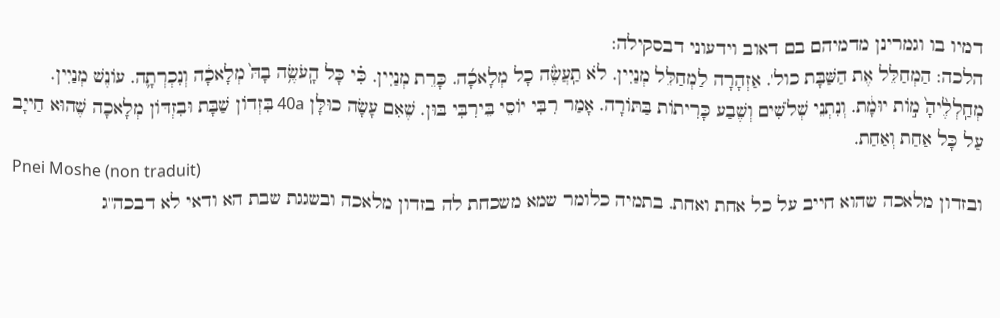דמיו בו וגמרינן מדמיהם בם דאוב וידעוני דבסקילה:
הלכה: הַמְחַלֵּל אֶת הַשַּׁבָּת כול'. אַזְהָרָה לַמְחַלֵּל מְנַיִין. לֹא תַֽעֲשֶׂ֨ה כָל מְלָאכָ֜ה. כָּרֵת מְנַיִין. כִּ֗י כָּל הָֽעֹשֶׂ֥ה בָהּ֙ מְלָאכָ֔ה וְנִכְרְתָ֛ה. עוֹנֶשׁ מְנַיִין. מְחַֽלְלֶ֨יהָ֙ מ֣וֹת יוּמָ֔ת. וְנִתְנֵי שְׁלֹשִׁים וְשֶׁבַע כָּרִיתוֹת בַּתּוֹרָה. אָמַר רִבִּי יוֹסֵי בֵּירִבִּי בּוּן. שֶׁאִם עָשָׂה כוּלָּן 40a בִּזְדוֹן שַׁבָּת וּבִזְדּוֹן מְלָאכָה שֶׁהוּא חַייָב עַל כָּל אַחַת וְאַחַת.
Pnei Moshe (non traduit)
ובזדון מלאכה שהוא חייב על כל אחת ואחת. בתמיה כלומר שמא משכחת לה בזדון מלאכה ובשגגת שבת הא ודאי לא דבכה''ג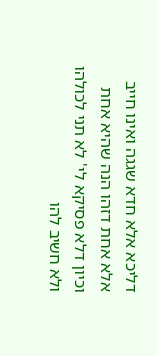דליכא אלא חדא שגגה ואינו חייב אלא אחת דזהו הנה שהיא אחת וכיון דלא פסיקא לי' לא תני לכולהו ולא חשיב להו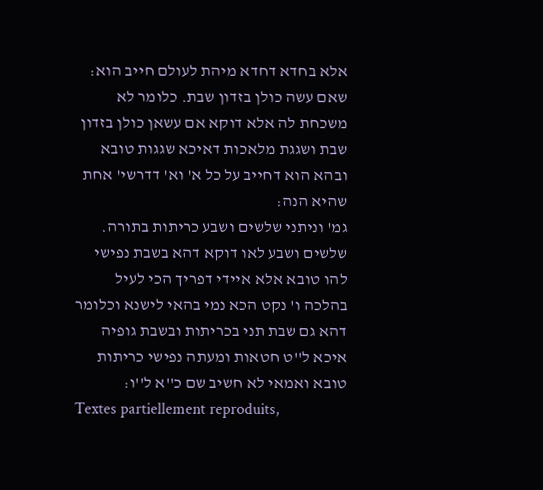אלא בחדא דחדא מיהת לעולם חייב הוא:
שאם עשה כולן בזדון שבת. כלומר לא משכחת לה אלא דוקא אם עשאן כולן בזדון שבת ושגגת מלאכות דאיכא שגגות טובא ובהא הוא דחייב על כל א' וא' דדרשי' אחת שהיא הנה:
גמ' וניתני שלשים ושבע כריתות בתורה. שלשים ושבע לאו דוקא דהא בשבת נפישי להו טובא אלא איידי דפריך הכי לעיל בהלכה ו' נקט הכא נמי בהאי לישנא וכלומר דהא גם שבת תני בכריתות ובשבת גופיה איכא ל''ט חטאות ומעתה נפישי כריתות טובא ואמאי לא חשיב שם כ''א ל''ו:
Textes partiellement reproduits,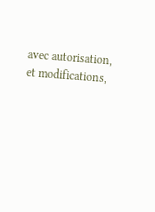avec autorisation, et modifications,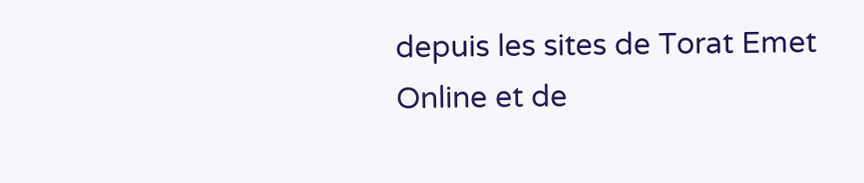depuis les sites de Torat Emet Online et de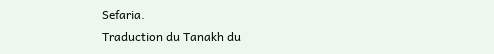Sefaria.
Traduction du Tanakh du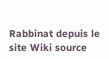Rabbinat depuis le site Wiki source